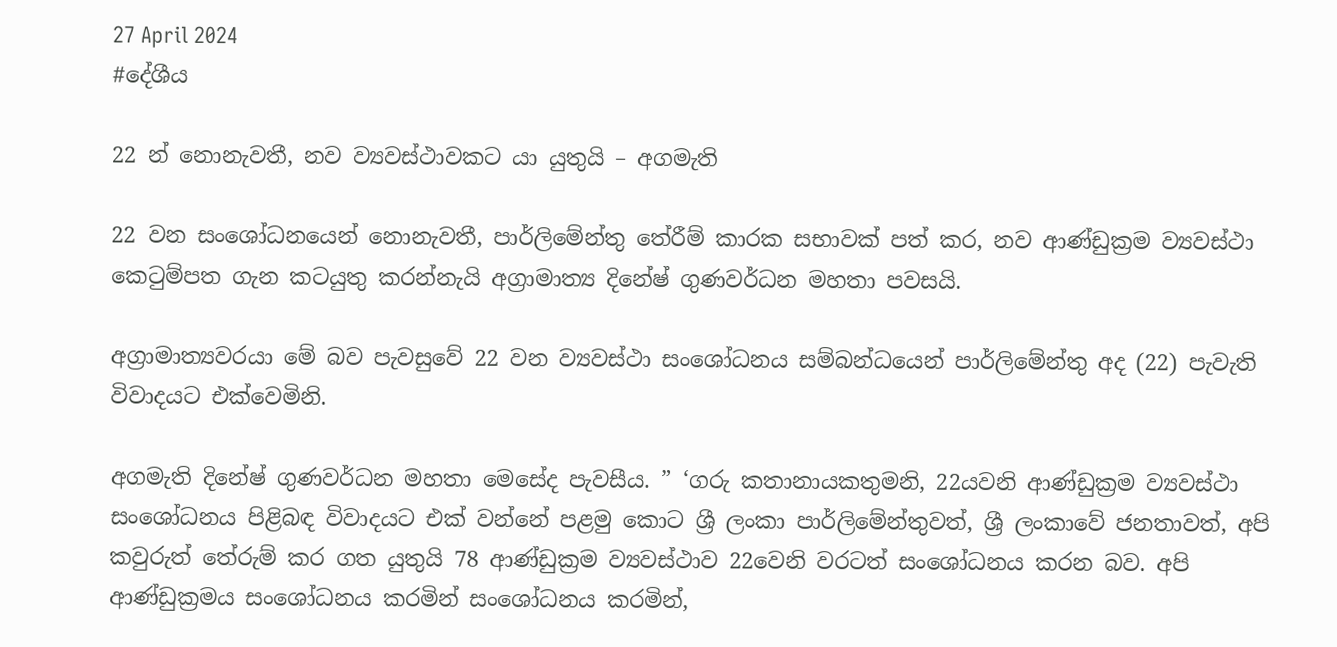27 April 2024
#දේශීය

22 න් නොනැවතී, නව ව්‍යවස්ථාවකට යා යුතුයි – අගමැති

22 වන සංශෝධනයෙන් නොනැවතී, පාර්ලිමේන්තු තේරීම් කාරක සභාවක් පත් කර, නව ආණ්ඩුක්‍රම ව්‍යවස්ථා කෙටුම්පත ගැන කටයුතු කරන්නැයි අග්‍රාමාත්‍ය දිනේෂ් ගුණවර්ධන මහතා පවසයි.

අග්‍රාමාත්‍යවරයා මේ බව පැවසුවේ 22 වන ව්‍යවස්ථා සංශෝධනය සම්බන්ධයෙන් පාර්ලිමේන්තු අද (22) පැවැති විවාදයට එක්වෙමිනි.

අගමැති දිනේෂ් ගුණවර්ධන මහතා මෙසේද පැවසීය. ” ‘ගරු කතානායකතුමනි, 22යවනි ආණ්ඩුක්‍රම ව්‍යවස්ථා සංශෝධනය පිළිබඳ විවාදයට එක් වන්නේ පළමු කොට ශ්‍රී ලංකා පාර්ලිමේන්තුවත්, ශ්‍රී ලංකාවේ ජනතාවත්, අපි කවුරුත් තේරුම් කර ගත යුතුයි 78 ආණ්ඩුක්‍රම ව්‍යවස්ථාව 22වෙනි වරටත් සංශෝධනය කරන බව. අපි ආණ්ඩුක්‍රමය සංශෝධනය කරමින් සංශෝධනය කරමින්,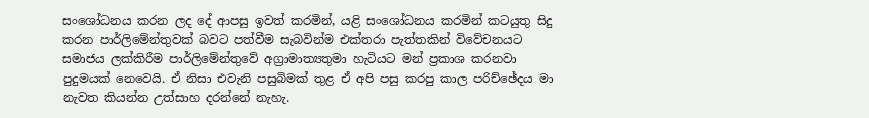සංශෝධනය කරන ලද දේ ආපසු ඉවත් කරමින්, යළි සංශෝධනය කරමින් කටයුතු සිදු කරන පාර්ලිමේන්තුවක් බවට පත්වීම සැබවින්ම එක්තරා පැත්තකින් විවේචනයට සමාජය ලක්කිරීම පාර්ලිමේන්තුවේ අග්‍රාමාත්‍යතුමා හැටියට මන් ප්‍රකාශ කරනවා පුදුමයක් නෙවෙයි. ඒ නිසා එවැනි පසුබිමක් තුළ ඒ අපි පසු කරපු කාල පරිච්ඡේදය මා නැවත කියන්න උත්සාහ දරන්නේ නැහැ.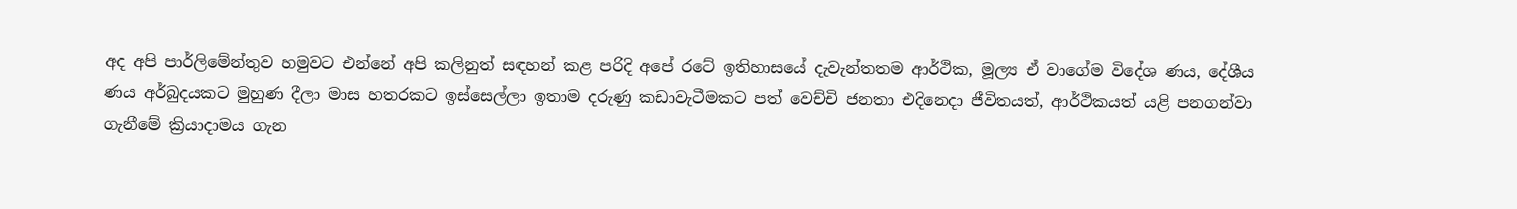අද අපි පාර්ලිමේන්තුව හමුවට එන්නේ අපි කලිනුත් සඳහන් කළ පරිදි අපේ රටේ ඉතිහාසයේ දැවැන්තතම ආර්ථික, මූල්‍ය ඒ වාගේම විදේශ ණය, දේශීය ණය අර්බුදයකට මුහුණ දීලා මාස හතරකට ඉස්සෙල්ලා ඉතාම දරුණු කඩාවැටීමකට පත් වෙච්චි ජනතා එදිනෙදා ජීවිතයත්, ආර්ථිකයත් යළි පනගන්වා ගැනීමේ ක්‍රියාදාමය ගැන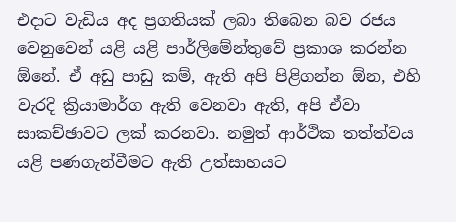එදාට වැඩිය අද ප්‍රගතියක් ලබා තිබෙන බව රජය වෙනුවෙන් යළි යළි පාර්ලිමේන්තුවේ ප්‍රකාශ කරන්න ඕනේ. ඒ අඩු පාඩු කම්, ඇති අපි පිළිගන්න ඕන, එහි වැරදි ක්‍රියාමාර්ග ඇති වෙනවා ඇති, අපි ඒවා සාකච්ඡාවට ලක් කරනවා. නමුත් ආර්ථික තත්ත්වය යළි පණගැන්වීමට ඇති උත්සාහයට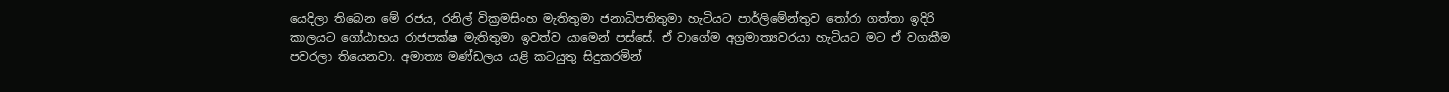යෙදිලා තිබෙන මේ රජය, රනිල් වික්‍රමසිංහ මැතිතුමා ජනාධිපතිතුමා හැටියට පාර්ලිමේන්තුව තෝරා ගත්තා ඉදිරි කාලයට ගෝඨාභය රාජපක්ෂ මැතිතුමා ඉවත්ව යාමෙන් පස්සේ. ඒ වාගේම අග්‍රමාත්‍යවරයා හැටියට මට ඒ වගකීම පවරලා තියෙනවා. අමාත්‍ය මණ්ඩලය යළි කටයුතු සිදුකරමින්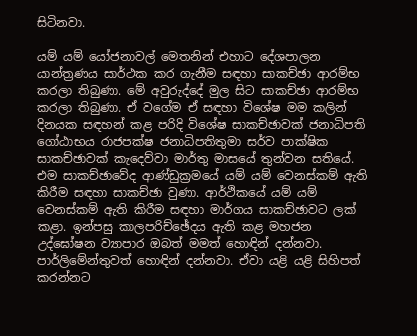සිටිනවා.

යම් යම් යෝජනාවල් මෙතනින් එහාට දේශපාලන යාන්ත්‍රණය සාර්ථක කර ගැනීම සඳහා සාකච්ඡා ආරම්භ කරලා තිබුණා. මේ අවුරුද්දේ මුල සිට සාකච්ඡා ආරම්භ කරලා තිබුණා. ඒ වගේම ඒ සඳහා විශේෂ මම කලින් දිනයක සඳහන් කළ පරිදි විශේෂ සාකච්ඡාවක් ජනාධිපති ගෝඨාභය රාජපක්ෂ ජනාධිපතිතුමා සර්ව පාක්ෂික සාකච්ඡාවක් කැදෙව්වා මාර්තු මාසයේ තුන්වන සතියේ. එම සාකච්ඡාවේද ආණ්ඩුක්‍රමයේ යම් යම් වෙනස්කම් ඇති කිරීම සඳහා සාකච්ඡා වුණා. ආර්ථිකයේ යම් යම් වෙනස්කම් ඇති කිරීම සඳහා මාර්ගය සාකච්ඡාවට ලක් කළා. ඉන්පසු කාලපරිච්ඡේදය ඇති කළ මහජන උද්ඝෝෂන ව්‍යාපාර ඔබත් මමත් හොඳින් දන්නවා. පාර්ලිමේන්තුවත් හොඳින් දන්නවා. ඒවා යළි යළි සිහිපත් කරන්නට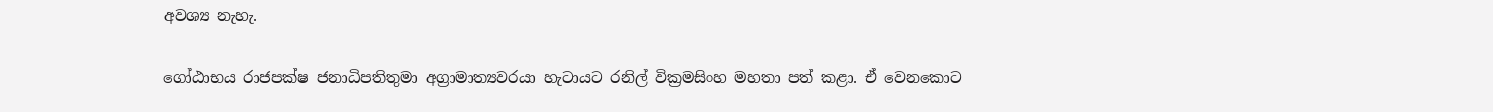අවශ්‍ය නැහැ.

ගෝඨාභය රාජපක්ෂ ජනාධිපතිතුමා අග්‍රාමාත්‍යවරයා හැටායට රනිල් වික්‍රමසිංහ මහතා පත් කළා. ඒ වෙනකොට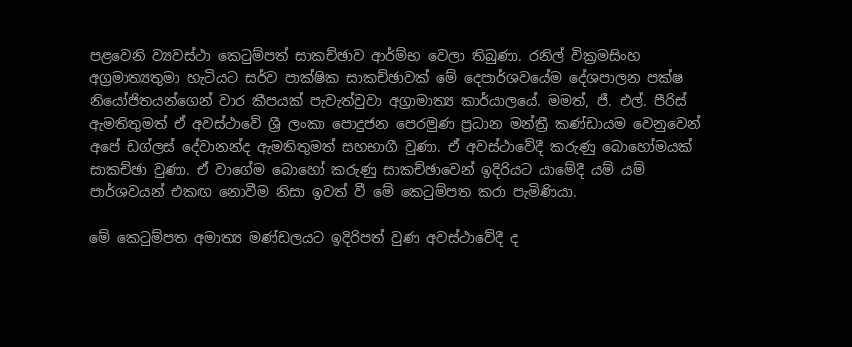පළවෙනි ව්‍යවස්ථා කෙටුම්පත් සාකච්ඡාව ආර්ම්භ වෙලා තිබුණා. රනිල් වික්‍රමසිංහ අග්‍රමාත්‍යතුමා හැටියට සර්ව පාක්ෂික සාකච්ඡාවක් මේ දෙපාර්ශවයේම දේශපාලන පක්ෂ නියෝජිතයන්ගෙන් වාර කීපයක් පැවැත්වුවා අග්‍රාමාත්‍ය කාර්යාලයේ. මමත්, ජී. එල්. පීරිස් ඇමතිතුමත් ඒ අවස්ථාවේ ශ්‍රී ලංකා පොදුජන පෙරමුණ ප්‍රධාන මන්ත්‍රී කණ්ඩායම වෙනුවෙන් අපේ ඩග්ලස් දේවානන්ද ඇමතිතුමත් සහභාගී වුණා. ඒ අවස්ථාවේදී කරුණු බොහෝමයක් සාකච්ඡා වුණා. ඒ වාගේම බොහෝ කරුණු සාකච්ඡාවෙන් ඉදිරියට යාමේදී යම් යම් පාර්ශවයන් එකඟ නොවීම නිසා ඉවත් වී මේ කෙටුම්පත කරා පැමිණියා.

මේ කෙටුම්පත අමාත්‍ය මණ්ඩලයට ඉදිරිපත් වුණ අවස්ථාවේදී ද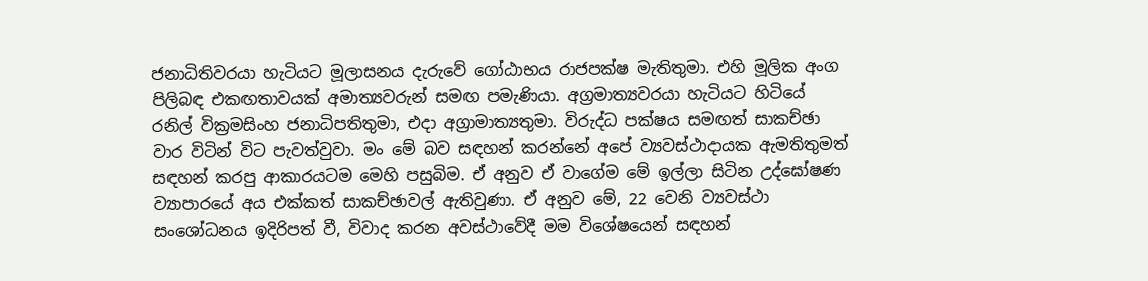ජනාධිතිවරයා හැටියට මූලාසනය දැරුවේ ගෝඨාභය රාජපක්ෂ මැතිතුමා. එහි මූලික අංග පිලිබඳ එකඟතාවයක් අමාත්‍යවරුන් සමඟ පමැණියා. අග්‍රමාත්‍යවරයා හැටියට හිටියේ රනිල් වික්‍රමසිංහ ජනාධිපතිතුමා, එදා අග්‍රාමාත්‍යතුමා. විරුද්ධ පක්ෂය සමඟත් සාකච්ඡා වාර විටින් විට පැවත්වුවා. මං මේ බව සඳහන් කරන්නේ අපේ ව්‍යවස්ථාදායක ඇමතිතුමත් සඳහන් කරපු ආකාරයටම මෙහි පසුබිම. ඒ අනුව ඒ වාගේම මේ ඉල්ලා සිටින උද්ඝෝෂණ ව්‍යාපාරයේ අය එක්කත් සාකච්ඡාවල් ඇතිවුණා. ඒ අනුව මේ, 22 වෙනි ව්‍යවස්ථා සංශෝධනය ඉදිරිපත් වී, විවාද කරන අවස්ථාවේදී මම විශේෂයෙන් සඳහන්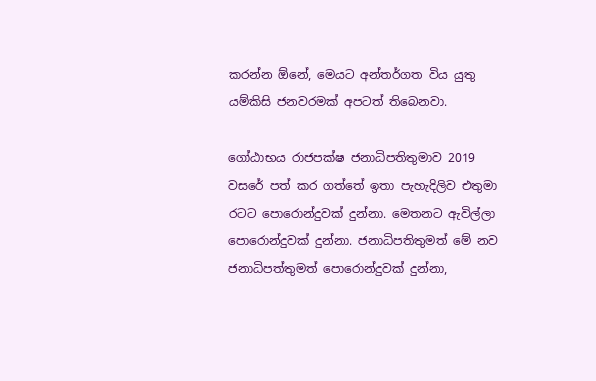කරන්න ඕනේ, මෙයට අන්තර්ගත විය යුතු යම්කිසි ජනවරමක් අපටත් තිබෙනවා.

ගෝඨාභය රාජපක්ෂ ජනාධිපතිතුමාව 2019 වසරේ පත් කර ගත්තේ ඉතා පැහැදිලිව එතුමා රටට පොරොන්දුවක් දුන්නා. මෙතනට ඇවිල්ලා පොරොන්දුවක් දුන්නා. ජනාධිපතිතුමත් මේ නව ජනාධිපත්තුමත් පොරොන්දුවක් දුන්නා,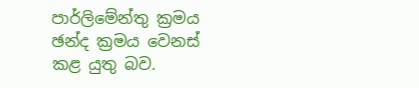පාර්ලිමේන්තු ක්‍රමය ඡන්ද ක්‍රමය වෙනස් කළ යුතු බව.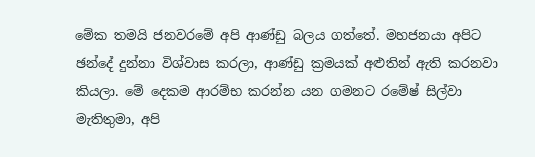මේක තමයි ජනවරමේ අපි ආණ්ඩු බලය ගත්තේ. මහජනයා අපිට ඡන්දේ දුන්නා විශ්වාස කරලා, ආණ්ඩු ක්‍රමයක් අළුතින් ඇති කරනවා කියලා. මේ දෙකම ආරම්භ කරන්න යන ගමනට රමේෂ් සිල්වා මැතිතුමා, අපි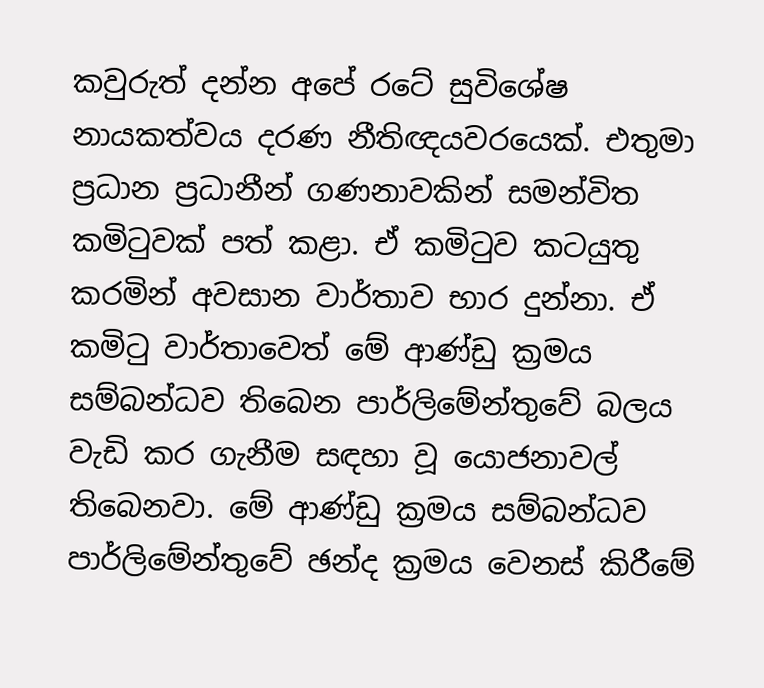කවුරුත් දන්න අපේ රටේ සුවිශේෂ නායකත්වය දරණ නීතිඥයවරයෙක්. එතුමා ප්‍රධාන ප්‍රධානීන් ගණනාවකින් සමන්විත කමිටුවක් පත් කළා. ඒ කමිටුව කටයුතු කරමින් අවසාන වාර්තාව භාර දුන්නා. ඒ කමිටු වාර්තාවෙත් මේ ආණ්ඩු ක්‍රමය සම්බන්ධව තිබෙන පාර්ලිමේන්තුවේ බලය වැඩි කර ගැනීම සඳහා වූ යොජනාවල් තිබෙනවා. මේ ආණ්ඩු ක්‍රමය සම්බන්ධව පාර්ලිමේන්තුවේ ඡන්ද ක්‍රමය වෙනස් කිරීමේ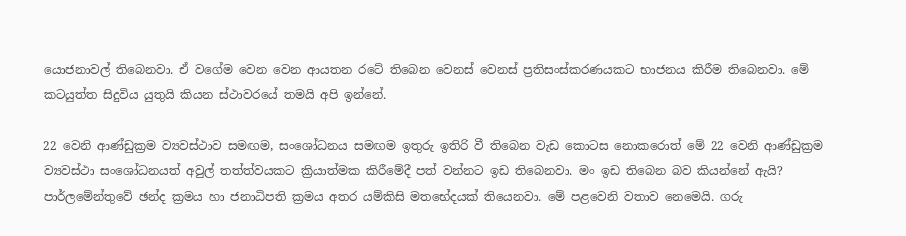යොජනාවල් තිබෙනවා. ඒ වගේම වෙන වෙන ආයතන රටේ තිබෙන වෙනස් වෙනස් ප්‍රතිසංස්කරණයකට භාජනය කිරීම තිබෙනවා. මේ කටයුත්ත සිදුවිය යුතුයි කියන ස්ථාවරයේ තමයි අපි ඉන්නේ.

22 වෙනි ආණ්ඩුක්‍රම ව්‍යවස්ථාව සමඟම, සංශෝධනය සමඟම ඉතුරු ඉතිරි වී තිබෙන වැඩ කොටස නොකරොත් මේ 22 වෙනි ආණ්ඩුක්‍රම ව්‍යවස්ථා සංශෝධනයත් අවුල් තත්ත්වයකට ක්‍රියාත්මක කිරීමේදී පත් වන්නට ඉඩ තිබෙනවා. මං ඉඩ තිබෙන බව කියන්නේ ඇයි? පාර්ලමේන්තුවේ ඡන්ද ක්‍රමය හා ජනාධිපති ක්‍රමය අතර යම්කිසි මතභේදයක් තියෙනවා. මේ පළවෙනි වතාව නෙමෙයි. ගරු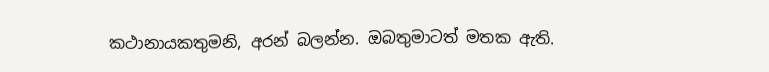කථානායකතුමනි, අරන් බලන්න. ඔබතුමාටත් මතක ඇති.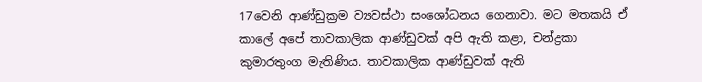17වෙනි ආණ්ඩුක්‍රම ව්‍යවස්ථා සංශෝධනය ගෙනාවා. මට මතකයි ඒ කාලේ අපේ තාවකාලික ආණ්ඩුවක් අපි ඇති කළා, චන්ද්‍රකා කුමාරතුංග මැතිණිය. තාවකාලික ආණ්ඩුවක් ඇති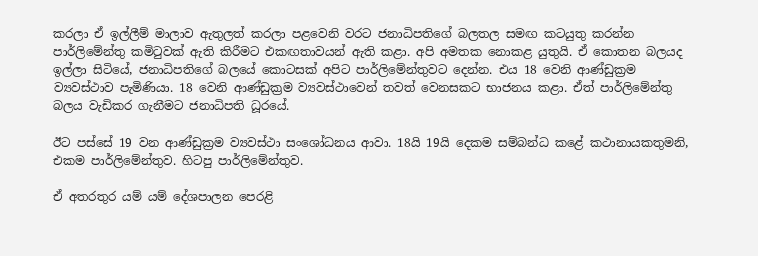කරලා ඒ ඉල්ලීම් මාලාව ඇතුලත් කරලා පළවෙනි වරට ජනාධිපතිගේ බලතල සමඟ කටයුතු කරන්න පාර්ලිමේන්තු කමිටුවක් ඇති කිරීමට එකඟතාවයන් ඇති කළා. අපි අමතක නොකළ යුතුයි. ඒ කොතන බලයද ඉල්ලා සිටියේ, ජනාධිපතිගේ බලයේ කොටසක් අපිට පාර්ලිමේන්තුවට දෙන්න. එය 18 වෙනි ආණ්ඩුක්‍රම ව්‍යවස්ථාව පැමිණියා. 18 වෙනි ආණ්ඩුක්‍රම ව්‍යවස්ථාවෙන් තවත් වෙනසකට භාජනය කළා. ඒත් පාර්ලිමේන්තු බලය වැඩිකර ගැනීමට ජනාධිපති ධූරයේ.

ඊට පස්සේ 19 වන ආණ්ඩුක්‍රම ව්‍යවස්ථා සංශෝධනය ආවා. 18යි 19යි දෙකම සම්බන්ධ කළේ කථානායකතුමනි, එකම පාර්ලිමේන්තුව. හිටපු පාර්ලිමේන්තුව.

ඒ අතරතුර යම් යම් දේශපාලන පෙරළි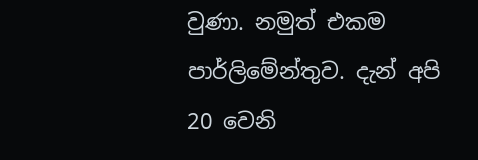වුණා. නමුත් එකම පාර්ලිමේන්තුව. දැන් අපි 20 වෙනි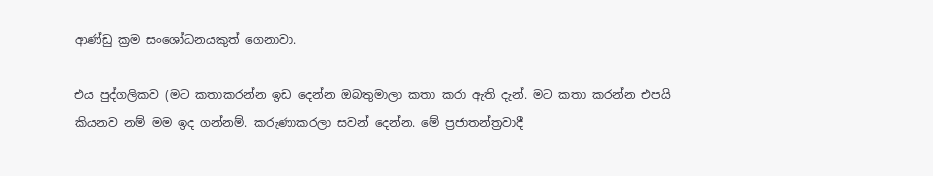ආණ්ඩු ක්‍රම සංශෝධනයකුත් ගෙනාවා.

එය පුද්ගලිකව (මට කතාකරන්න ඉඩ දෙන්න ඔබතුමාලා කතා කරා ඇති දැන්. මට කතා කරන්න එපයි කියනව නම් මම ඉද ගන්නම්. කරුණාකරලා සවන් දෙන්න. මේ ප්‍රජාතන්ත්‍රවාදී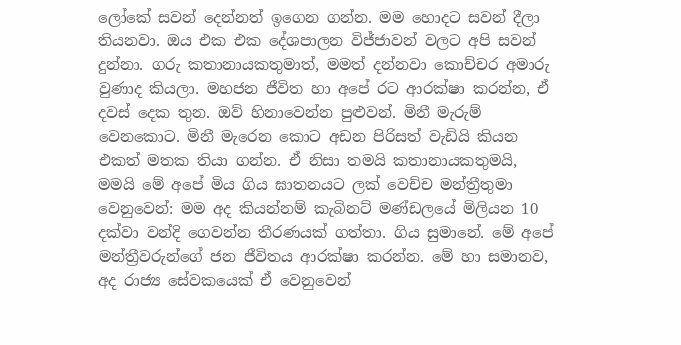ලෝකේ සවන් දෙන්නත් ඉගෙන ගන්න. මම හොදට සවන් දීලා තියනවා. ඔය එක එක දේශපාලන විජ්ජාවන් වලට අපි සවන් දුන්නා. ගරු කතානායකතුමාත්, මමත් දන්නවා කොච්චර අමාරු වුණාද කියලා. මහජන ජීවිත හා අපේ රට ආරක්ෂා කරන්න, ඒ දවස් දෙක තුන. ඔව් හිනාවෙන්න පුළුවන්. මිනී මැරුම් වෙනකොට. මිනී මැරෙන කොට අඩන පිරිසත් වැඩියි කියන එකත් මතක තියා ගන්න. ඒ නිසා තමයි කතානායකතුමයි, මමයි මේ අපේ මිය ගිය ඝාතනයට ලක් වෙච්ච මන්ත්‍රීතුමා වෙනුවෙන්: මම අද කියන්නම් කැබිනට් මණ්ඩලයේ මිලියන 10 දක්වා වන්දි ගෙවන්න තීරණයක් ගත්තා. ගිය සුමානේ. මේ අපේ මන්ත්‍රීවරුන්ගේ ජන ජීවිතය ආරක්ෂා කරන්න. මේ හා සමානව, අද රාජ්‍ය සේවකයෙක් ඒ වෙනුවෙන්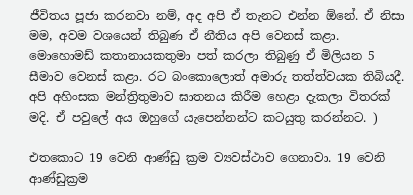ජීවිතය පූජා කරනවා නම්, අද අපි ඒ තැනට එන්න ඕනේ. ඒ නිසා මම, අවම වශයෙන් තිබුණ ඒ නීතිය අපි වෙනස් කළා. මොහොමඩ් කතානායකතුමා පත් කරලා තිබුණු ඒ මිලියන 5 සීමාව වෙනස් කළා. රට බංකොලොත් අමාරු තත්ත්වයක තිබියදී. අපි අහිංසක මන්ත්‍රිතුමාව ඝාතනය කිරීම හෙළා දැකලා විතරක් මදි. ඒ පවුලේ අය ඔහුගේ යැපෙන්නන්ට කටයුතු කරන්නට. )

එතකොට 19 වෙනි ආණ්ඩු ක්‍රම ව්‍යවස්ථාව ගෙනාවා. 19 වෙනි ආණ්ඩුක්‍රම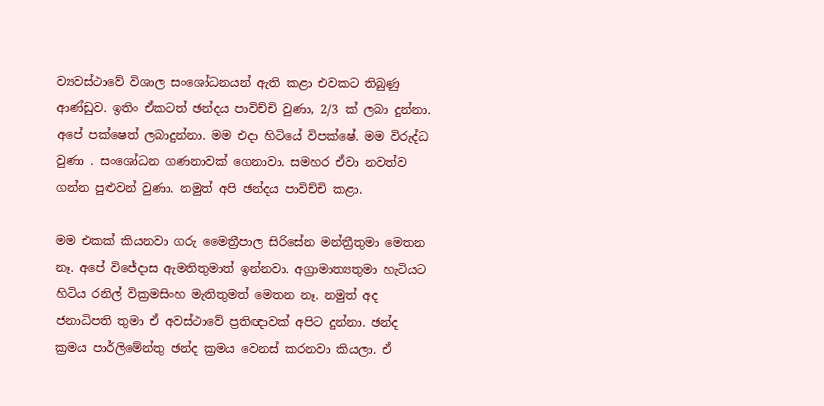ව්‍යවස්ථාවේ විශාල සංශෝධනයන් ඇති කළා එවකට තිබුණු ආණ්ඩුව. ඉතිං ඒකටත් ඡන්දය පාවිච්චි වුණා, 2/3 ක් ලබා දුන්නා. අපේ පක්ෂෙත් ලබාදුන්නා. මම එදා හිටියේ විපක්ෂේ. මම විරුද්ධ වුණා . සංශෝධන ගණනාවක් ගෙනාවා. සමහර ඒවා නවත්ව ගන්න පුළුවන් වුණා. නමුත් අපි ඡන්දය පාවිච්චි කළා.

මම එකක් කියනවා ගරු මෛත්‍රීපාල සිරිසේන මන්ත්‍රීතුමා මෙතන නෑ. අපේ විජේදාස ඇමතිතුමාත් ඉන්නවා. අග්‍රාමාත්‍යතුමා හැටියට හිටිය රනිල් වික්‍රමසිංහ මැතිතුමත් මෙතන නෑ. නමුත් අද ජනාධිපති තුමා ඒ අවස්ථාවේ ප්‍රතිඥාවක් අපිට දුන්නා. ඡන්ද ක්‍රමය පාර්ලිමේන්තු ඡන්ද ක්‍රමය වෙනස් කරනවා කියලා. ඒ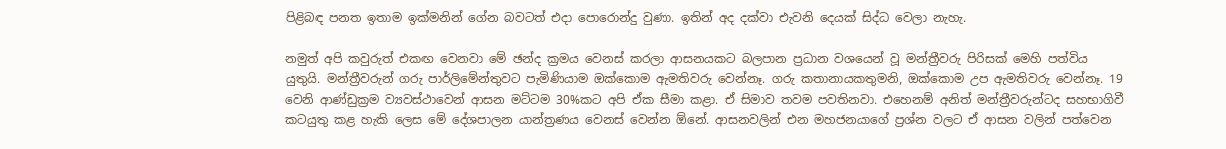පිළිබඳ පනත ඉතාම ඉක්මනින් ගේන බවටත් එදා පොරොන්දු වුණා. ඉතින් අද දක්වා එැවනි දෙයක් සිද්ධ වෙලා නැහැ.

නමුත් අපි කවුරුත් එකඟ වෙනවා මේ ඡන්ද ක්‍රමය වෙනස් කරලා ආසනයකට බලපාන ප්‍රධාන වශයෙන් වූ මන්ත්‍රීවරු පිරිසක් මෙහි පත්විය යුතුයි. මන්ත්‍රීවරුන් ගරු පාර්ලිමේන්තුවට පැමිණියාම ඔක්කොම ඇමතිවරු වෙන්නෑ. ගරු කතානායකතුමනි, ඔක්කොම උප ඇමතිවරු වෙන්නෑ. 19 වෙනි ආණ්ඩුක්‍රම ව්‍යවස්ථාවෙන් ආසන මට්ටම 30%කට අපි ඒක සීමා කළා. ඒ සිමාව තවම පවතිනවා. එහෙනම් අනිත් මන්ත්‍රීවරුන්ටද සහභාගිවී කටයුතු කළ හැකි ලෙස මේ දේශපාලන යාන්ත්‍රණය වෙනස් වෙන්න ඕනේ. ආසනවලින් එන මහජනයාගේ ප්‍රශ්න වලට ඒ ආසන වලින් පත්වෙන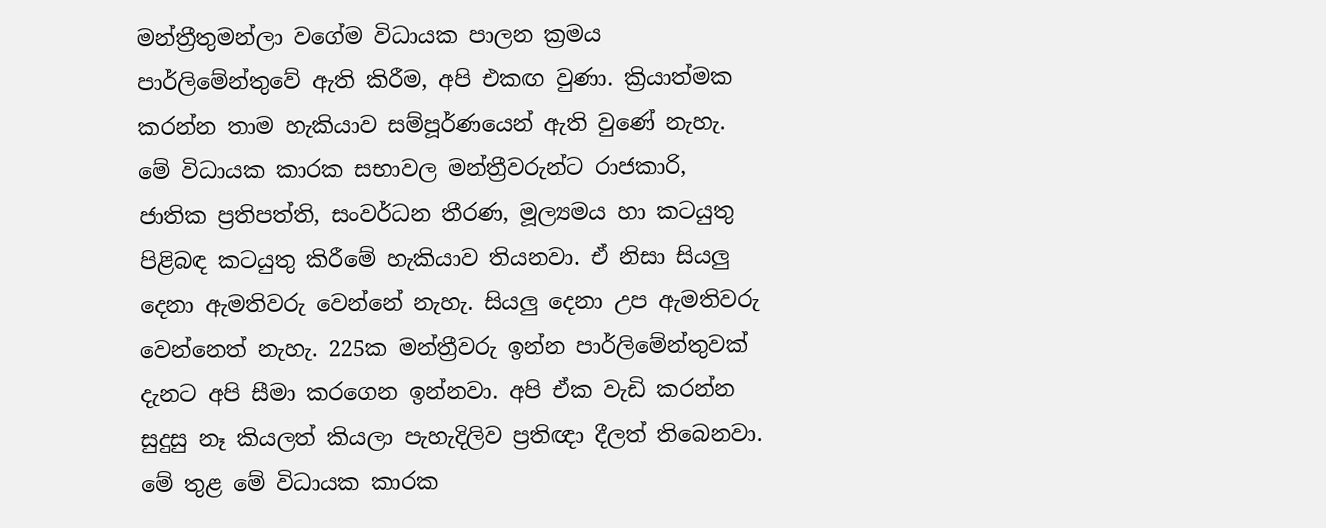මන්ත්‍රීතුමන්ලා වගේම විධායක පාලන ක්‍රමය පාර්ලිමේන්තුවේ ඇති කිරීම, අපි එකඟ වුණා. ක්‍රියාත්මක කරන්න තාම හැකියාව සම්පූර්ණයෙන් ඇති වුණේ නැහැ. මේ විධායක කාරක සභාවල මන්ත්‍රීවරුන්ට රාජකාරි, ජාතික ප්‍රතිපත්ති, සංවර්ධන තීරණ, මූල්‍යමය හා කටයුතු පිළිබඳ කටයුතු කිරීමේ හැකියාව තියනවා. ඒ නිසා සියලු දෙනා ඇමතිවරු වෙන්නේ නැහැ. සියලු දෙනා උප ඇමතිවරු වෙන්නෙත් නැහැ. 225ක මන්ත්‍රීවරු ඉන්න පාර්ලිමේන්තුවක් දැනට අපි සීමා කරගෙන ඉන්නවා. අපි ඒක වැඩි කරන්න සුදුසු නෑ කියලත් කියලා පැහැදිලිව ප්‍රතිඥා දීලත් තිබෙනවා. මේ තුළ මේ විධායක කාරක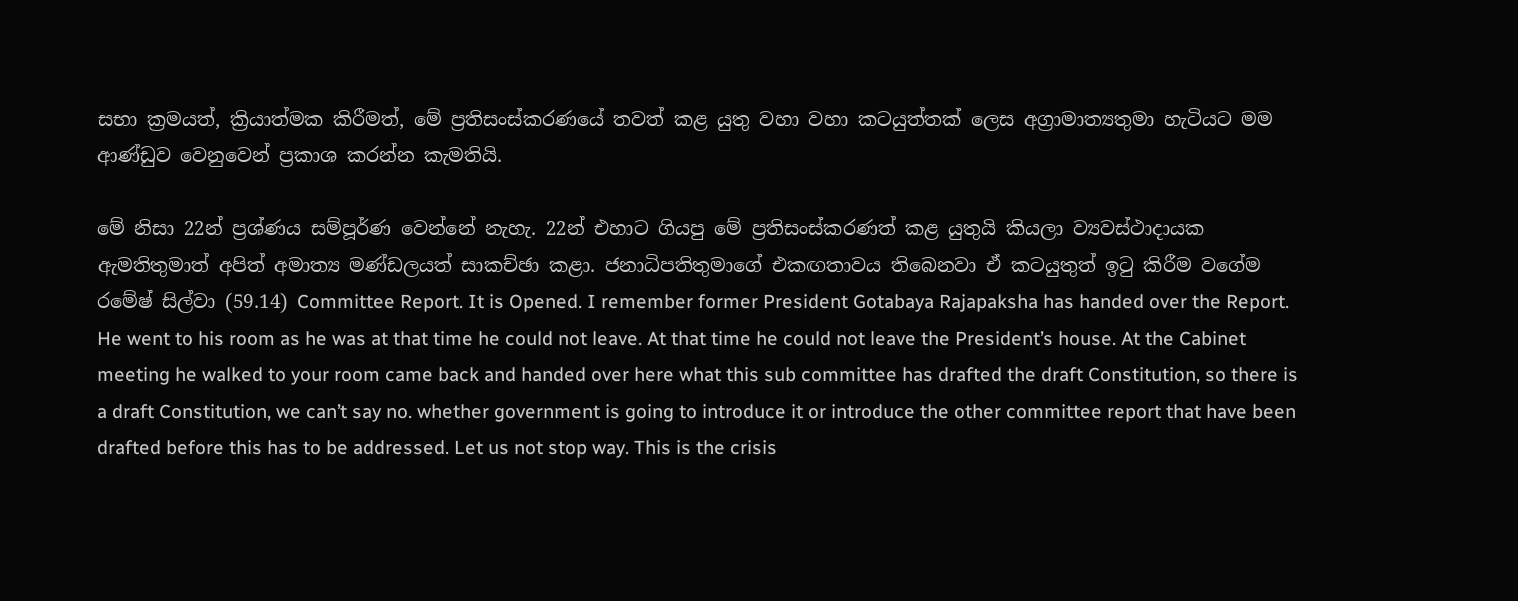සභා ක්‍රමයත්, ක්‍රියාත්මක කිරීමත්, මේ ප්‍රතිසංස්කරණයේ තවත් කළ යුතු වහා වහා කටයුත්තක් ලෙස අග්‍රාමාත්‍යතුමා හැටියට මම ආණ්ඩුව වෙනුවෙන් ප්‍රකාශ කරන්න කැමතියි.

මේ නිසා 22න් ප්‍රශ්ණය සම්පූර්ණ වෙන්නේ නැහැ. 22න් එහාට ගියපු මේ ප්‍රතිසංස්කරණත් කළ යුතුයි කියලා ව්‍යවස්ථාදායක ඇමතිතුමාත් අපිත් අමාත්‍ය මණ්ඩලයත් සාකච්ඡා කළා. ජනාධිපතිතුමාගේ එකඟතාවය තිබෙනවා ඒ කටයුතුත් ඉටු කිරීම වගේම රමේෂ් සිල්වා (59.14) Committee Report. It is Opened. I remember former President Gotabaya Rajapaksha has handed over the Report. He went to his room as he was at that time he could not leave. At that time he could not leave the President’s house. At the Cabinet meeting he walked to your room came back and handed over here what this sub committee has drafted the draft Constitution, so there is a draft Constitution, we can’t say no. whether government is going to introduce it or introduce the other committee report that have been drafted before this has to be addressed. Let us not stop way. This is the crisis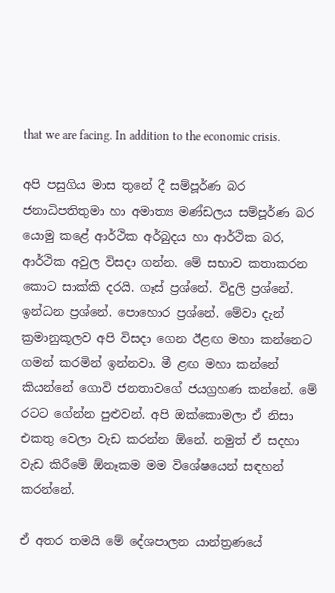that we are facing. In addition to the economic crisis.

අපි පසුගිය මාස තුනේ දී සම්පූර්ණ බර ජනාධිපතිතුමා හා අමාත්‍ය මණ්ඩලය සම්පූර්ණ බර යොමු කළේ ආර්ථික අර්බුදය හා ආර්ථික බර, ආර්ථික අවුල විසදා ගන්න. මේ සභාව කතාකරන කොට සාක්කි දරයි. ගෑස් ප්‍රශ්නේ. විදුලි ප්‍රශ්නේ. ඉන්ධන ප්‍රශ්නේ. පොහොර ප්‍රශ්නේ. මේවා දැන් ක්‍රමානුකූලව අපි විසදා ගෙන ඊළඟ මහා කන්නෙට ගමන් කරමින් ඉන්නවා. මී ළඟ මහා කන්නේ කියන්නේ ගොවි ජනතාවගේ ජයග්‍රහණ කන්නේ. මේ රටට ගේන්න පුළුවන්. අපි ඔක්කොමලා ඒ නිසා එකතු වෙලා වැඩ කරන්න ඕනේ. නමුත් ඒ සදහා වැඩ කිරීමේ ඕනෑකම මම විශේෂයෙන් සඳහන් කරන්නේ.

ඒ අතර තමයි මේ දේශපාලන යාන්ත්‍රණයේ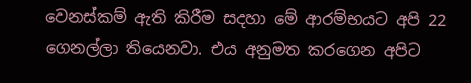වෙනස්කම් ඇති කිරීම සදහා මේ ආරම්භයට අපි 22 ගෙනල්ලා තියෙනවා. එය අනුමත කරගෙන අපිට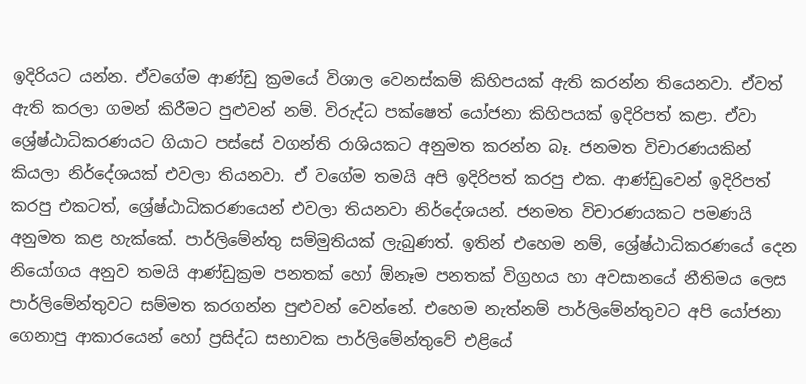ඉදිරියට යන්න. ඒවගේම ආණ්ඩු ක්‍රමයේ විශාල වෙනස්කම් කිහිපයක් ඇති කරන්න තියෙනවා. ඒවත් ඇති කරලා ගමන් කිරීමට පුළුවන් නම්. විරුද්ධ පක්ෂෙත් යෝජනා කිහිපයක් ඉදිරිපත් කළා. ඒවා ශ්‍රේෂ්ඨාධිකරණයට ගියාට පස්සේ වගන්ති රාශියකට අනුමත කරන්න බෑ. ජනමත විචාරණයකින් කියලා නිර්දේශයක් එවලා තියනවා. ඒ වගේම තමයි අපි ඉදිරිපත් කරපු එක. ආණ්ඩුවෙන් ඉදිරිපත් කරපු එකටත්, ශ්‍රේෂ්ඨාධිකරණයෙන් එවලා තියනවා නිර්දේශයන්. ජනමත විචාරණයකට පමණයි අනුමත කළ හැක්කේ. පාර්ලිමේන්තු සම්මුතියක් ලැබුණත්. ඉතින් එහෙම නම්, ශ්‍රේෂ්ඨාධිකරණයේ දෙන නියෝගය අනුව තමයි ආණ්ඩුක්‍රම පනතක් හෝ ඕනෑම පනතක් විග්‍රහය හා අවසානයේ නීතිමය ලෙස පාර්ලිමේන්තුවට සම්මත කරගන්න පුළුවන් වෙන්නේ. එහෙම නැත්නම් පාර්ලිමේන්තුවට අපි යෝජනා ගෙනාපු ආකාරයෙන් හෝ ප්‍රසිද්ධ සභාවක පාර්ලිමේන්තුවේ එළියේ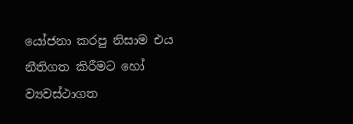යෝජනා කරපු නිසාම එය නීතිගත කිරීමට හෝ ව්‍යවස්ථාගත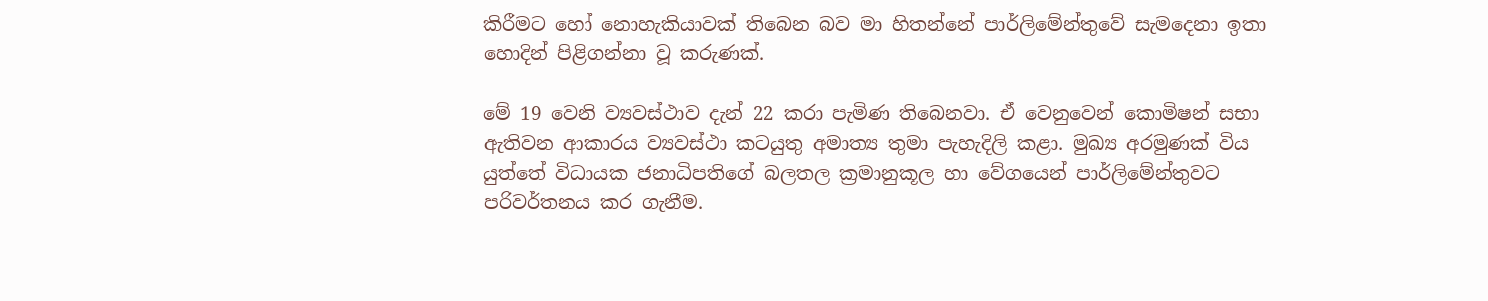කිරීමට හෝ නොහැකියාවක් තිබෙන බව මා හිතන්නේ පාර්ලිමේන්තුවේ සැමදෙනා ඉතා හොදින් පිළිගන්නා වූ කරුණක්.

මේ 19 වෙනි ව්‍යවස්ථාව දැන් 22 කරා පැමිණ තිබෙනවා. ඒ වෙනුවෙන් කොමිෂන් සභා ඇතිවන ආකාරය ව්‍යවස්ථා කටයුතු අමාත්‍ය තුමා පැහැදිලි කළා. මුඛ්‍ය අරමුණක් විය යුත්තේ විධායක ජනාධිපතිගේ බලතල ක්‍රමානුකූල හා වේගයෙන් පාර්ලිමේන්තුවට පරිවර්තනය කර ගැනීම.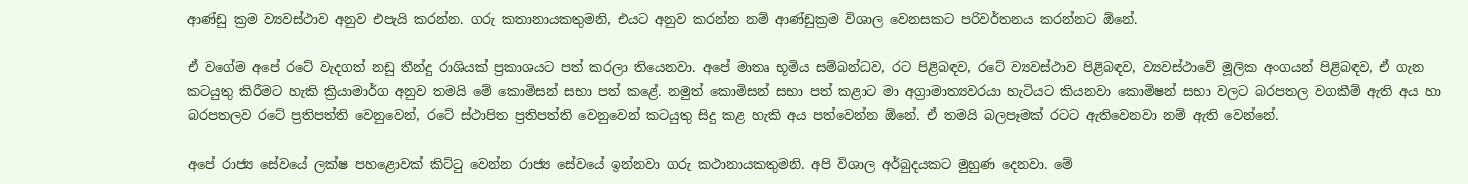ආණ්ඩු ක්‍රම ව්‍යවස්ථාව අනුව එපැයි කරන්න. ගරු කතානායකතුමනි, එයට අනුව කරන්න නම් ආණ්ඩුක්‍රම විශාල වෙනසකට පරිවර්තනය කරන්නට ඕනේ.

ඒ වගේම අපේ රටේ වැදගත් නඩු තීන්දු රාශියක් ප්‍රකාශයට පත් කරලා තියෙනවා. අපේ මාතෘ භූමිය සම්බන්ධව, රට පිළිබඳව, රටේ ව්‍යවස්ථාව පිළිබඳව, ව්‍යවස්ථාවේ මූලික අංගයන් පිළිබඳව, ඒ ගැන කටයුතු කිරීමට හැකි ක්‍රියාමාර්ග අනුව තමයි මේ කොමිසන් සභා පත් කළේ. නමුත් කොමිසන් සභා පත් කළාට මා අග්‍රාමාත්‍යවරයා හැටියට කියනවා කොමිෂන් සභා වලට බරපතල වගකීම් ඇති අය හා බරපතලව රටේ ප්‍රතිපත්ති වෙනුවෙන්, රටේ ස්ථාපිත ප්‍රතිපත්ති වෙනුවෙන් කටයුතු සිදු කළ හැකි අය පත්වෙන්න ඕනේ. ඒ තමයි බලපෑමක් රටට ඇතිවෙනවා නම් ඇති වෙන්නේ.

අපේ රාජ්‍ය සේවයේ ලක්ෂ පහළොවක් කිට්ටු වෙන්න රාජ්‍ය සේවයේ ඉන්නවා ගරු කථානායකතුමනි. අපි විශාල අර්බුදයකට මුහුණ දෙනවා. මේ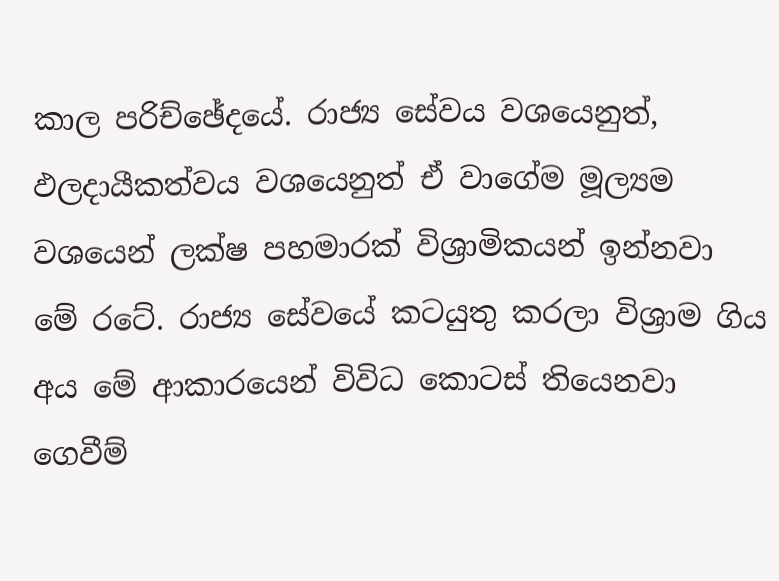කාල පරිච්ඡේදයේ. රාජ්‍ය සේවය වශයෙනුත්, ඵලදායීකත්වය වශයෙනුත් ඒ වාගේම මූල්‍යම වශයෙන් ලක්ෂ පහමාරක් විශ්‍රාමිකයන් ඉන්නවා මේ රටේ. රාජ්‍ය සේවයේ කටයුතු කරලා විශ්‍රාම ගිය අය මේ ආකාරයෙන් විවිධ කොටස් තියෙනවා ගෙවීම්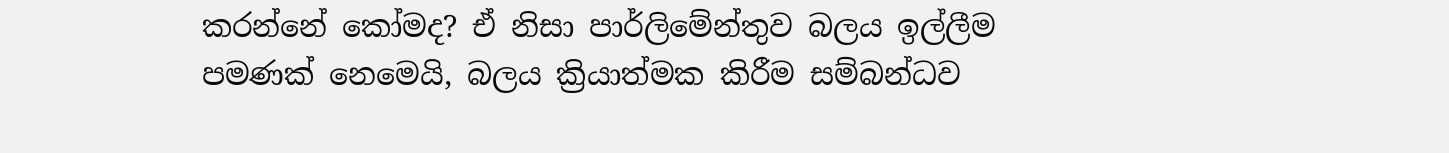කරන්නේ කෝමද? ඒ නිසා පාර්ලිමේන්තුව බලය ඉල්ලීම පමණක් නෙමෙයි, බලය ක්‍රියාත්මක කිරීම සම්බන්ධව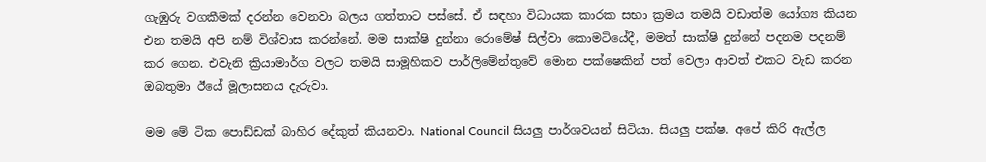ගැඹුරු වගකීමක් දරන්න වෙනවා බලය ගත්තාට පස්සේ. ඒ සඳහා විධායක කාරක සභා ක්‍රමය තමයි වඩාත්ම යෝග්‍ය කියන එන තමයි අපි නම් විශ්වාස කරන්නේ. මම සාක්ෂි දුන්නා රොමේෂ් සිල්වා කොමටියේදී, මමත් සාක්ෂි දු‍න්නේ පදනම පදනම් කර ගෙන. එවැනි ක්‍රියාමාර්ග වලට තමයි සාමූහිකව පාර්ලිමේන්තුවේ මොන පක්ෂෙකින් පත් වෙලා ආවත් එකට වැඩ කරන ඔබතුමා ඊයේ මූලාසනය දැරුවා.

මම මේ ටික පොඩ්ඩක් බාහිර දේකුත් කියනවා. National Council සියලු පාර්ශවයන් සිටියා. සියලු පක්ෂ. අපේ කිරි ඇල්ල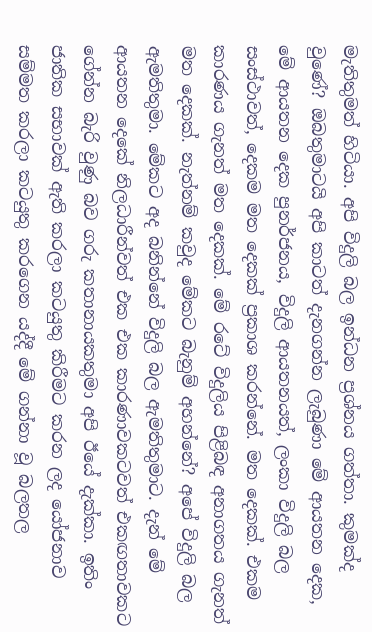මැතිතුමත් හිටියා. අපි විදුලි බල ඉන්ධන ප්‍රශ්නය ගත්තා. කුමක්ද වුණේ? ඔබතුමාටයි අපි කාටත් දැනගන්න ලැබුණා මේ ආයතන දෙක, මේ ආයතන දෙක පුනර්ජනය, විදුලි ආයතනයත්, ලංකා විදුලි බල සංස්ථාවත්, දෙකම මත දෙකක් ප්‍රකාශ කරන්නේ. මත දෙකක්. එකම කාරණය ගැනත් මත දෙකක්. මේ රටේ විදුලිය පිළිබඳ අනාගතය ගැනත් මත දෙකක්. නැත්නම් කවුද මේකට බැනුම් අහන්නේ? අපේ විදුලි බල ඇමතිතුමා. මේකට අද බනින්නේ විදුලි බල ඇමතිතුමාට. දැන් මේ ආයතන දෙකේ නිලධාරීන්වත් එක එක කාරණාවකටවත් එකඟතාවකට ගේන්න බැරි වුණු බව ගරු කතානායකතුමා අපි ඊයේ දැක්කා. ඉතිං ජාතික සභාවක් ඇති කරලා කටයුතු කිරීමට කරන ලද යෝජනාව සම්මත කරලා කටයුතු කරගෙන යද්දී මේ ගන්නා වූ බලතල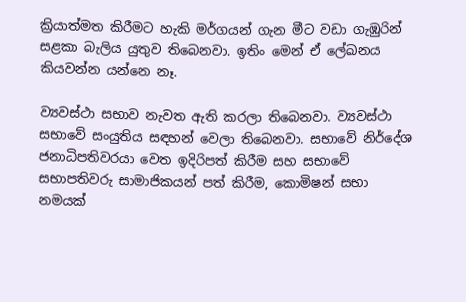ක්‍රියාත්මත කිරීමට හැකි මර්ගයන් ගැන මීට වඩා ගැඹුරින් සළකා බැලිය යුතුව තිබෙනවා. ඉතිං මෙන් ඒ ලේඛනය කියවන්න යන්නෙ නෑ.

ව්‍යවස්ථා සභාව නැවත ඇති කරලා තිබෙනවා. ව්‍යවස්ථා සභාවේ සංයුතිය සඳහන් වෙලා තිබෙනවා. සභාවේ නිර්දේශ ජනාධිපතිවරයා වෙත ඉදිරිපත් කිරීම සහ සභාවේ සභාපතිවරු සාමාජිකයන් පත් කිරීම, කොමිෂන් සභා නමයක්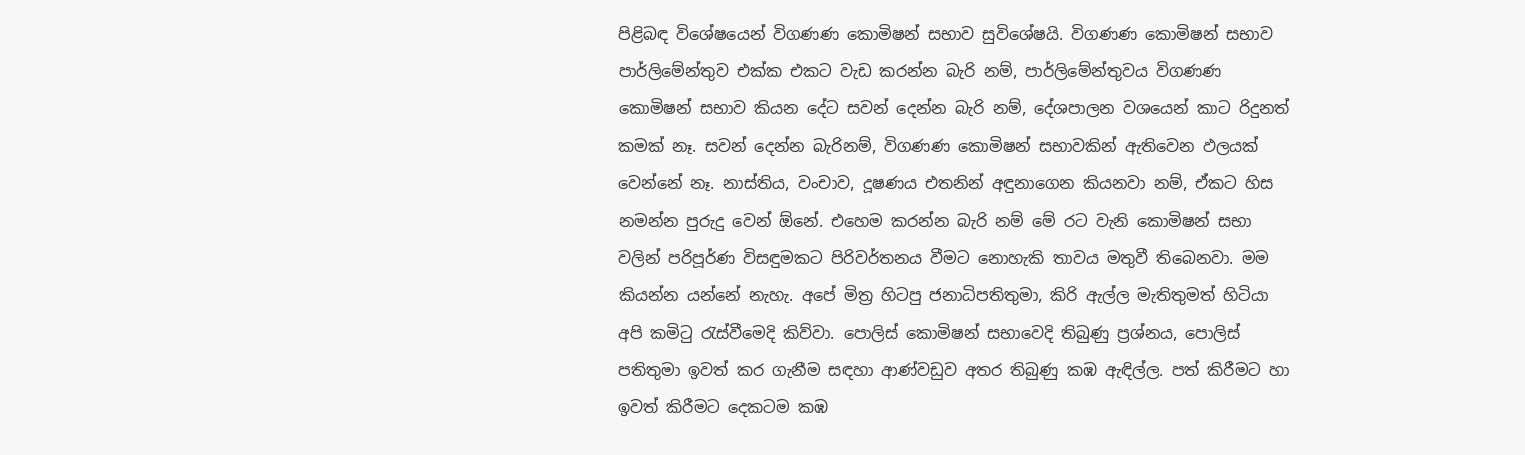පිළිබඳ විශේෂයෙන් විගණණ කොමිෂන් සභාව සුවිශේෂයි. විගණණ කොමිෂන් සභාව පාර්ලිමේන්තුව එක්ක එකට වැඩ කරන්න බැරි නම්, පාර්ලිමේන්තුවය විගණණ කොමිෂන් සභාව කියන දේට සවන් දෙන්න බැරි නම්, දේශපාලන වශයෙන් කාට රිදුනත් කමක් නෑ. සවන් දෙන්න බැරිනම්, විගණණ කොමිෂන් සභාවකින් ඇතිවෙන ඵලයක් වෙන්නේ නෑ. නාස්තිය, වංචාව, දූෂණය එතනින් අඳුනාගෙන කියනවා නම්, ඒකට හිස නමන්න පුරුදු වෙන් ඕනේ. එහෙම කරන්න බැරි නම් මේ රට වැනි කොමිෂන් සභා වලින් පරිපූර්ණ විසඳුමකට පිරිවර්තනය වීමට නොහැකි තාවය මතුවී තිබෙනවා. මම කියන්න යන්නේ නැහැ. අපේ මිත්‍ර හිටපු ජනාධිපතිතුමා, කිරි ඇල්ල මැතිතුමත් හිටියා අපි කමිටු රැස්වීමෙදි කිව්වා. පොලිස් කොමිෂන් සභාවෙදි තිබුණු ප්‍රශ්නය, පොලිස් පතිතුමා ඉවත් කර ගැනීම සඳහා ආණ්වඩුව අතර තිබුණු කඹ ඇඳිල්ල. පත් කිරීමට හා ඉවත් කිරීමට දෙකටම කඹ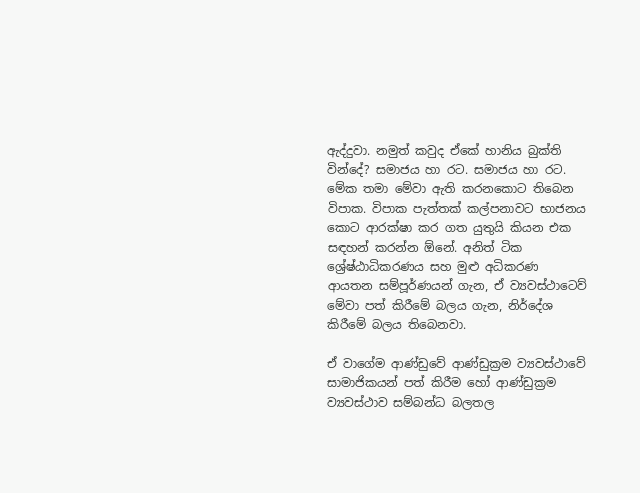ඇද්දුවා. නමුත් කවුද ඒකේ හානිය බුක්ති වින්දේ? සමාජය හා රට. සමාජය හා රට. මේක තමා මේවා ඇති කරනකොට තිබෙන විපාක. විපාක පැත්තක් කල්පනාවට භාජනය කොට ආරක්ෂා කර ගත යුතුයි කියන එක සඳහන් කරන්න ඕනේ. අනිත් ටික ශ්‍රේෂ්ඨාධිකරණය සහ මුළු අධිකරණ ආයතන සම්පූර්ණයන් ගැන, ඒ ව්‍යවස්ථාටෙව් මේවා පත් කිරීමේ බලය ගැන, නිර්දේශ කිරීමේ බලය තිබෙනවා.

ඒ වාගේම ආණ්ඩුවේ ආණ්ඩුක්‍රම ව්‍යවස්ථාවේ සාමාජිකයන් පත් කිරීම හෝ ආණ්ඩුක්‍රම ව්‍යවස්ථාව සම්බන්ධ බලතල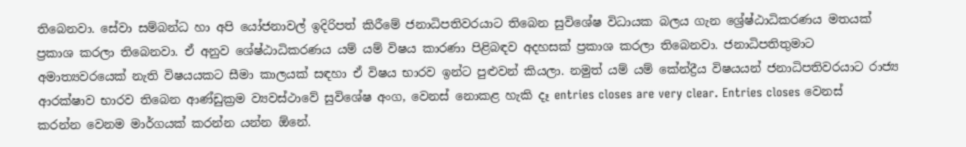තිබෙනවා. සේවා සම්බන්ධ හා අපි යෝජනාවල් ඉදිරිපත් කිරීමේ ජනාධිපතිවරයාට තිබෙන සුවිශේෂ විධායක බලය ගැන ශ්‍රේෂ්ඨාධිකරණය මතයක් ප්‍රකාශ කරලා තිබෙනවා. ඒ අනුව ශේෂ්ඨාධිකරණය යම් යම් විෂය කාරණා පිළිබඳව අදහසක් ප්‍රකාශ කරලා තිබෙනවා. ජනාධිපතිතුමාට අමාත්‍යවරයෙක් නැති විෂයයකට සීමා කාලයක් සඳහා ඒ විෂය භාරව ඉන්ට පුළුවන් කියලා. නමුත් යම් යම් කේන්ද්‍රීය විෂයයන් ජනාධිපතිවරයාට රාජ්‍ය ආරක්ෂාව භාරව තිබෙන ආණ්ඩුක්‍රම ව්‍යවස්ථාවේ සුවිශේෂ අංග, වෙනස් නොකළ හැකි දෑ entries closes are very clear. Entries closes වෙනස් කරන්න වෙනම මාර්ගයක් කරන්න යන්න ඕනේ.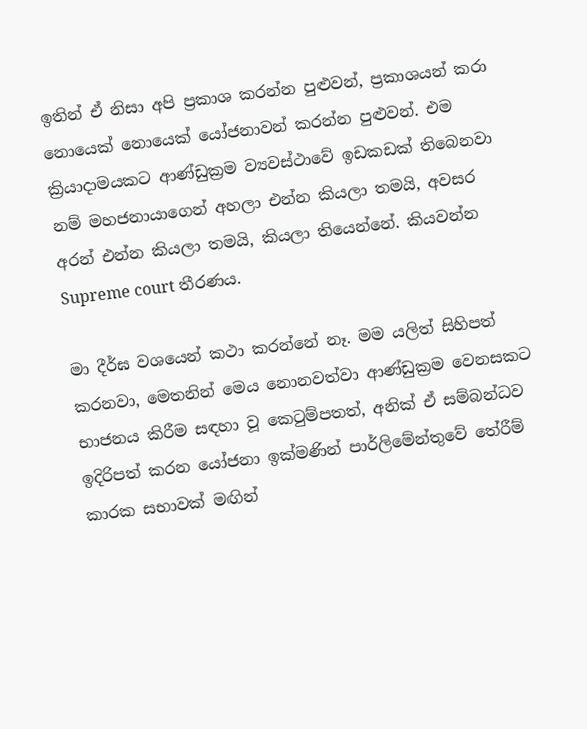ඉතින් ඒ නිසා අපි ප්‍රකාශ කරන්න පුළුවන්, ප්‍රකාශයන් කරා නොයෙක් නොයෙක් යෝජනාවන් කරන්න පුළුවන්. එම ක්‍රියාදාමයකට ආණ්ඩුක්‍රම ව්‍යවස්ථාවේ ඉඩකඩක් තිබෙනවා නම් මහජනායාගෙන් අහලා එන්න කියලා තමයි, අවසර අරන් එන්න කියලා තමයි, කියලා තියෙන්නේ. කියවන්න Supreme court තීරණය.

මා දීර්ඝ වශයෙන් කථා කරන්නේ නෑ. මම යලිත් සිහිපත් කරනවා, මෙතනින් මෙය නොනවත්වා ආණ්ඩුක්‍රම වෙනසකට භාජනය කිරීම සඳහා වූ කෙටුම්පතත්, අනික් ඒ සම්බන්ධව ඉදිරිපත් කරන යෝජනා ඉක්මණින් පාර්ලිමේන්තුවේ තේරීම් කාරක සභාවක් මඟින්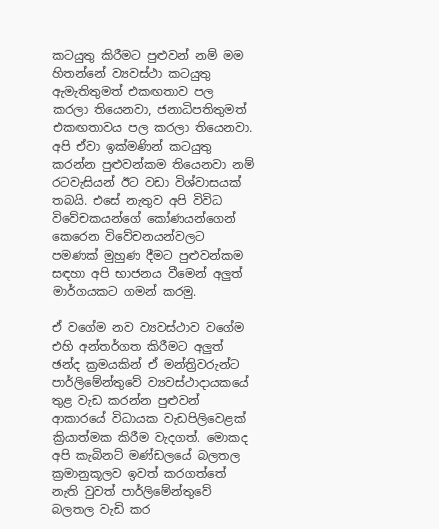කටයුතු කිරීමට පුළුවන් නම් මම හිතන්නේ ව්‍යවස්ථා කටයුතු ඇමැතිතුමත් එකඟතාව පල කරලා තියෙනවා, ජනාධිපතිතුමත් එකඟතාවය පල කරලා තියෙනවා. අපි ඒවා ඉක්මණින් කටයුතු කරන්න පුළුවන්කම තියෙනවා නම් රටවැසියන් ඊට වඩා විශ්වාසයක් තබයි. එසේ නැතුව අපි විවිධ විවේචකයන්ගේ කෝණයන්ගෙන් කෙරෙන විවේචනයන්වලට පමණක් මුහුණ දීමට පුළුවන්කම සඳහා අපි භාජනය වීමෙන් අලුත් මාර්ගයකට ගමන් කරමු.

ඒ වගේම නව ව්‍යවස්ථාව වගේම එහි අන්තර්ගත කිරීමට අලුත් ඡන්ද ක්‍රමයකින් ඒ මන්ත්‍රිවරුන්ට පාර්ලිමේන්තුවේ ව්‍යවස්ථාදායකයේ තුළ වැඩ කරන්න පුළුවන් ආකාරයේ විධායක වැඩපිලිවෙළක් ක්‍රියාත්මක කිරීම වැදගත්. මොකද අපි කැබිනට් මණ්ඩලයේ බලතල ක්‍රමානුකූලව ඉවත් කරගත්තේ නැති වුවත් පාර්ලිමේන්තුවේ බලතල වැඩි කර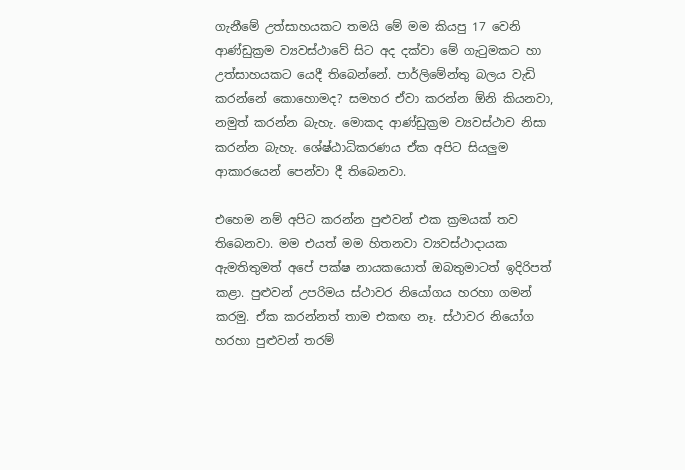ගැනීමේ උත්සාහයකට තමයි මේ මම කියපු 17 වෙනි ආණ්ඩුක්‍රම ව්‍යවස්ථාවේ සිට අද දක්වා මේ ගැටුමකට හා උත්සාහයකට යෙදී තිබෙන්නේ. පාර්ලිමේන්තු බලය වැඩි කරන්නේ කොහොමද? සමහර ඒවා කරන්න ඕනි කියනවා, නමුත් කරන්න බැහැ. මොකද ආණ්ඩුක්‍රම ව්‍යවස්ථාව නිසා කරන්න බැහැ. ශේෂ්ඨාධිකරණය ඒක අපිට සියලුම ආකාරයෙන් පෙන්වා දී තිබෙනවා.

එහෙම නම් අපිට කරන්න පුළුවන් එක ක්‍රමයක් තව තිබෙනවා. මම එයත් මම හිතනවා ව්‍යවස්ථාදායක ඇමතිතුමත් අපේ පක්ෂ නායකයොත් ඔබතුමාටත් ඉදිරිපත් කළා. පුළුවන් උපරිමය ස්ථාවර නියෝගය හරහා ගමන් කරමු. ඒක කරන්නත් තාම එකඟ නෑ. ස්ථාවර නියෝග හරහා පුළුවන් තරම්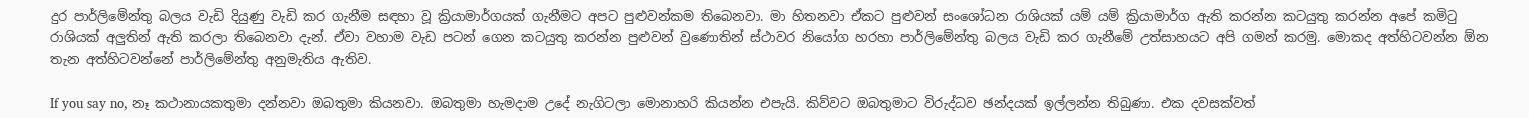දුර පාර්ලිමේන්තු බලය වැඩි දියුණු වැඩි කර ගැනීම සඳහා වූ ක්‍රියාමාර්ගයක් ගැනීමට අපට පුළුවන්කම තිබෙනවා. මා හිතනවා ඒකට පුළුවන් සංශෝධන රාශියක් යම් යම් ක්‍රියාමාර්ග ඇති කරන්න කටයුතු කරන්න අපේ කමිටු රාශියක් අලුතින් ඇති කරලා තිබෙනවා දැන්. ඒවා වහාම වැඩ පටන් ගෙන කටයුතු කරන්න පුළුවන් වුණොතින් ස්ථාවර නියෝග හරහා පාර්ලිමේන්තු බලය වැඩි කර ගැනීමේ උත්සාහයට අපි ගමන් කරමු. මොකද අත්හිටවන්න ඕන තැන අත්හිටවන්නේ පාර්ලිමේන්තු අනුමැතිය ඇතිව.

If you say no, නෑ කථානායකතුමා දන්නවා ඔබතුමා කියනවා. ඔබතුමා හැමදාම උදේ නැගිටලා මොනාහරි කියන්න එපැයි. කිව්වට ඔබතුමාට විරුද්ධව ඡන්දයක් ඉල්ලන්න තිබුණා. එක දවසක්වත්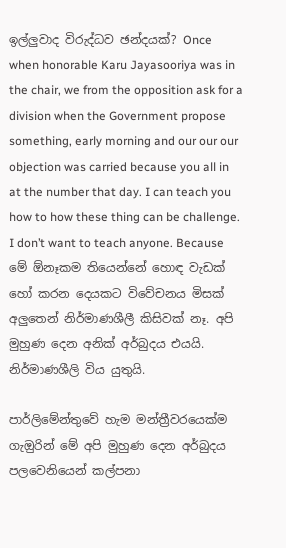ඉල්ලුවාද විරුද්ධව ඡන්දයක්? Once when honorable Karu Jayasooriya was in the chair, we from the opposition ask for a division when the Government propose something, early morning and our our our objection was carried because you all in at the number that day. I can teach you how to how these thing can be challenge. I don’t want to teach anyone. Because මේ ඕනෑකම තියෙන්නේ හොඳ වැඩක් හෝ කරන දෙයකට විවේචනය මිසක් අලුතෙන් නිර්මාණශීලී කිසිවක් නෑ. අපි මුහුණ දෙන අනික් අර්බුදය එයයි. නිර්මාණශීලි විය යුතුයි.

පාර්ලිමේන්තුවේ හැම මන්ත්‍රීවරයෙක්ම ගැඔුරින් මේ අපි මුහුණ දෙන අර්බුදය පලවෙනියෙන් කල්පනා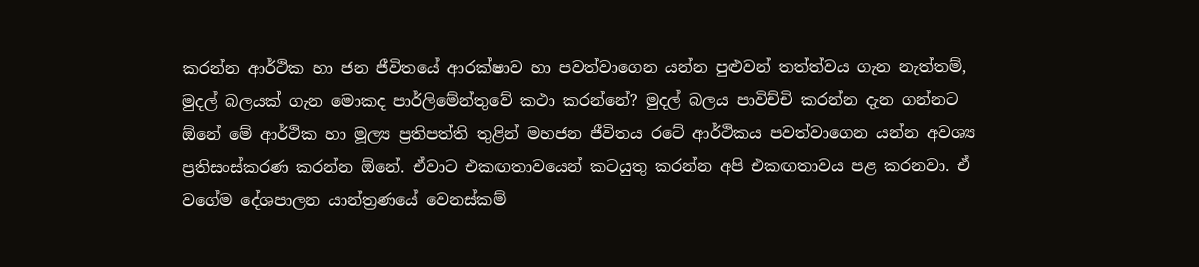කරන්න ආර්ථික හා ජන ජීවිතයේ ආරක්ෂාව හා පවත්වාගෙන යන්න පුළුවන් තත්ත්වය ගැන නැත්තම්, මුදල් බලයක් ගැන මොකද පාර්ලිමේන්තුවේ කථා කරන්නේ? මුදල් බලය පාවිච්චි කරන්න දැන ගන්නට ඕනේ මේ ආර්ථික හා මූල්‍ය ප්‍රතිපත්ති තුළින් මහජන ජීවිතය රටේ ආර්ථිකය පවත්වාගෙන යන්න අවශ්‍ය ප්‍රතිසංස්කරණ කරන්න ඕනේ. ඒවාට එකඟතාවයෙන් කටයුතු කරන්න අපි එකඟතාවය පළ කරනවා. ඒ වගේම දේශපාලන යාන්ත්‍රණයේ වෙනස්කම්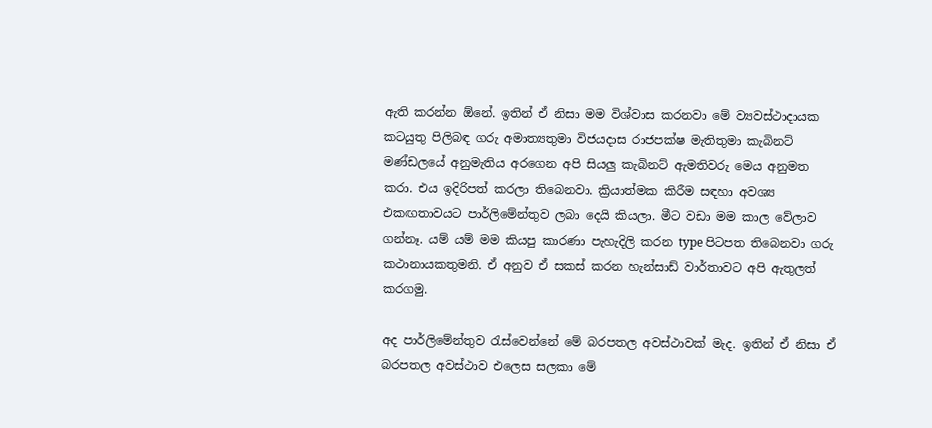ඇති කරන්න ඕනේ. ඉතින් ඒ නිසා මම විශ්වාස කරනවා මේ ව්‍යවස්ථාදායක කටයුතු පිලිබඳ ගරු අමාත්‍යතුමා විජයදාස රාජපක්ෂ මැතිතුමා කැබිනට් මණ්ඩලයේ අනුමැතිය අරගෙන අපි සියලු කැබිනට් ඇමතිවරු මෙය අනුමත කරා. එය ඉදිරිපත් කරලා තිබෙනවා. ක්‍රියාත්මක කිරීම සඳහා අවශ්‍ය එකඟතාවයට පාර්ලිමේන්තුව ලබා දෙයි කියලා. මීට වඩා මම කාල වේලාව ගන්නෑ. යම් යම් මම කියපු කාරණා පැහැදිලි කරන type පිටපත තිබෙනවා ගරු කථානායකතුමනි. ඒ අනුව ඒ සකස් කරන හැන්සාඩ් වාර්තාවට අපි ඇතුලත් කරගමු.

අද පාර්ලිමේන්තුව රැස්වෙන්නේ මේ බරපතල අවස්ථාවක් මැද. ඉතින් ඒ නිසා ඒ බරපතල අවස්ථාව එලෙස සලකා මේ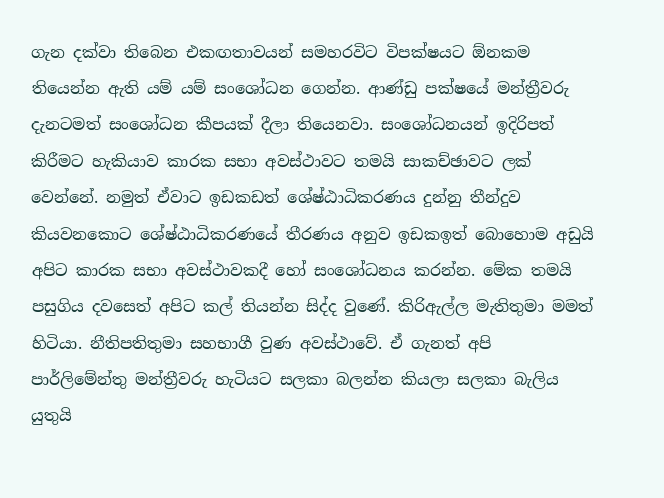ගැන දක්වා තිබෙන එකඟතාවයන් සමහරවිට විපක්ෂයට ඕනකම තියෙන්න ඇති යම් යම් සංශෝධන ගෙන්න. ආණ්ඩු පක්ෂයේ මන්ත්‍රීවරු දැනටමත් සංශෝධන කීපයක් දීලා තියෙනවා. සංශෝධනයන් ඉදිරිපත් කිරීමට හැකියාව කාරක සභා අවස්ථාවට තමයි සාකච්ඡාවට ලක් වෙන්නේ. නමුත් ඒවාට ඉඩකඩත් ශේෂ්ඨාධිකරණය දුන්නු තීන්දුව කියවනකොට ශේෂ්ඨාධිකරණයේ තීරණය අනුව ඉඩකඉත් බොහොම අඩුයි අපිට කාරක සභා අවස්ථාවකදී හෝ සංශෝධනය කරන්න. මේක තමයි පසුගිය දවසෙත් අපිට කල් තියන්න සිද්ද වුණේ. කිරිඇල්ල මැතිතුමා මමත් හිටියා. නීතිපතිතුමා සහභාගී වුණ අවස්ථාවේ. ඒ ගැනත් අපි පාර්ලිමේන්තු මන්ත්‍රීවරු හැටියට සලකා බලන්න කියලා සලකා බැලිය යුතුයි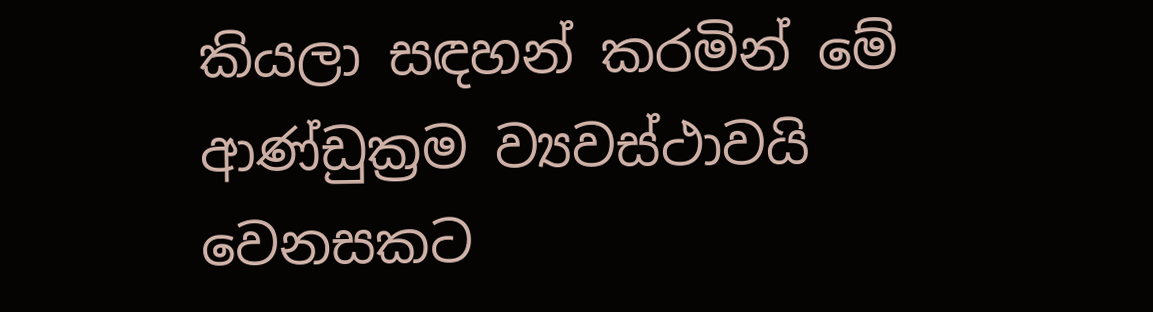කියලා සඳහන් කරමින් මේ ආණ්ඩුක්‍රම ව්‍යවස්ථාවයි වෙනසකට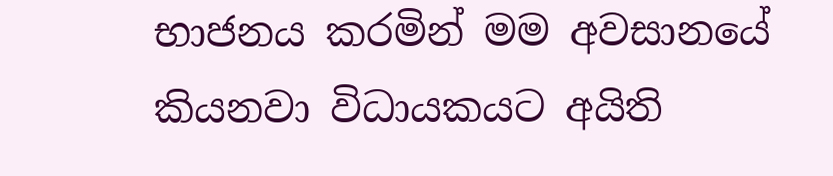භාජනය කරමින් මම අවසානයේ කියනවා විධායකයට අයිති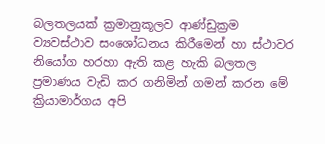බලතලයක් ක්‍රමානුකූලව ආණ්ඩුක්‍රම ව්‍යවස්ථාව සංශෝධනය කිරීමෙන් හා ස්ථාවර නියෝග හරහා ඇති කළ හැකි බලතල ප්‍රමාණය වැඩි කර ගනිමින් ගමන් කරන මේ ක්‍රියාමාර්ගය අපි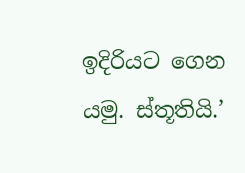ඉදිරියට ගෙන යමු. ස්තූතියි.’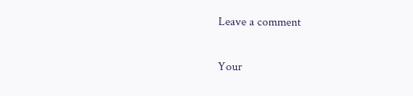Leave a comment

Your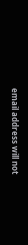email address will not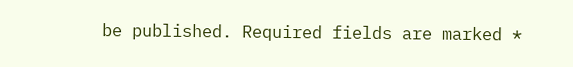be published. Required fields are marked *